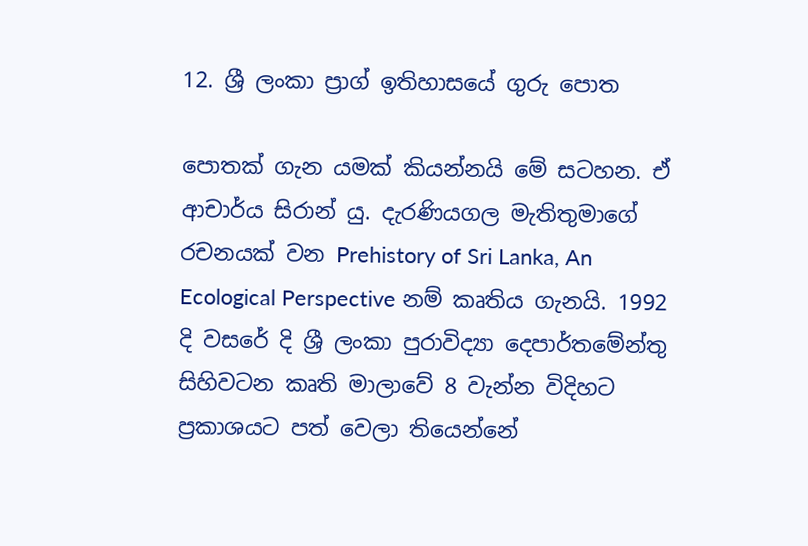12. ශ්‍රී ලංකා ප්‍රාග් ඉතිහාසයේ ගුරු පොත

පොතක් ගැන යමක් කියන්නයි මේ සටහන. ඒ ආචාර්ය සිරාන් යු. දැරණියගල මැතිතුමාගේ රචනයක් වන Prehistory of Sri Lanka, An Ecological Perspective නම් කෘතිය ගැනයි. 1992 දි වසරේ දි ශ්‍රී ලංකා පුරාවිද්‍යා දෙපාර්තමේන්තු සිහිවටන කෘති මාලාවේ 8 වැන්න විදිහට ප්‍රකාශයට පත් වෙලා තියෙන්නේ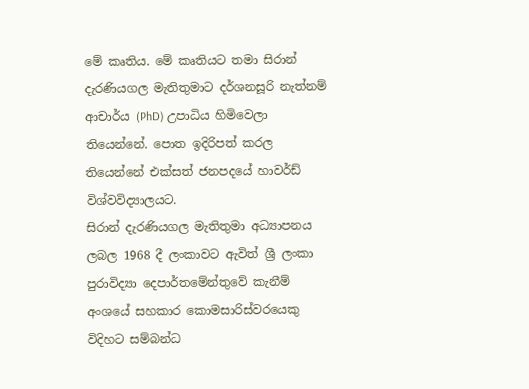මේ කෘතිය. මේ කෘතියට තමා සිරාන් දැරණියගල මැතිතුමාට දර්ශනසූරි නැත්නම් ආචාර්ය (PhD) උපාධිය හිමිවෙලා තියෙන්නේ. පොත ඉදිරිපත් කරල තියෙන්නේ එක්සත් ජනපදයේ හාවර්ඩ් විශ්වවිද්‍යාලයට.
සිරාන් දැරණියගල මැතිතුමා අධ්‍යාපනය ලබල 1968 දී ලංකාවට ඇවිත් ශ්‍රී‍ ලංකා පුරාවිද්‍යා දෙපාර්තමේන්තුවේ කැනීම් අංශයේ සහකාර කොමසාරිස්වරයෙකු විදිහට සම්බන්ධ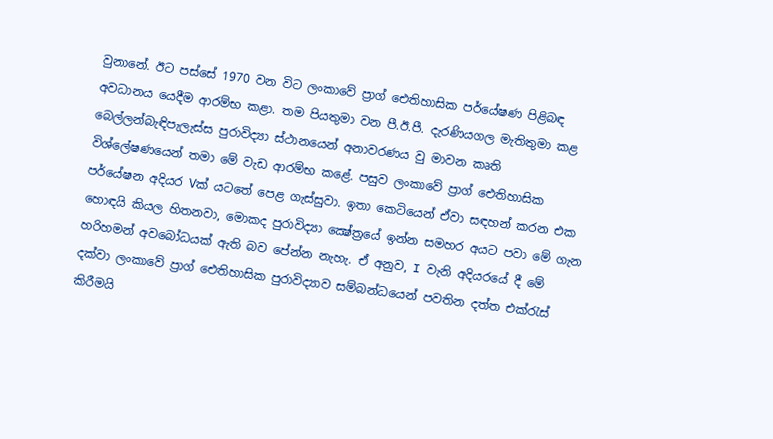වුනානේ. ඊට පස්සේ 1970 වන විට ලංකාවේ ප්‍රාග් ඓතිහාසික පර්යේෂණ පිළිබඳ අවධානය යෙදීම ආරම්භ කළා. තම පියතුමා වන පී.ඊ.පී. දැරණියගල මැතිතුමා කළ බෙල්ලන්බැඳිපැලැස්ස පුරාවිද්‍යා ස්ථානයෙන් අනාවරණය වු මාවන කෘති විශ්ලේෂණයෙන් තමා මේ වැඩ ආරම්භ කළේ. පසුව ලංකාවේ ප්‍රාග් ඓතිහාසික පර්යේෂන අදියර Vක් යටතේ පෙළ ගැස්සුවා. ඉතා කෙටියෙන් ඒවා සඳහන් කරන එක හොඳයි කියල හිතනවා, මොකද පුරාවිද්‍යා ක්‍ෂේත්‍රයේ ඉන්න සමහර අයට පවා මේ ගැන හරිහමන් අවබෝධයක් ඇති බව පේන්න නැහැ. ඒ අනුව, I වැනි අදියරයේ දී මේ දක්වා ලංකාවේ ප්‍රාග් ඓතිහාසික පුරාවිද්‍යාව සම්බන්ධයෙන් පවතින දත්ත එක්රැස් කිරීමයි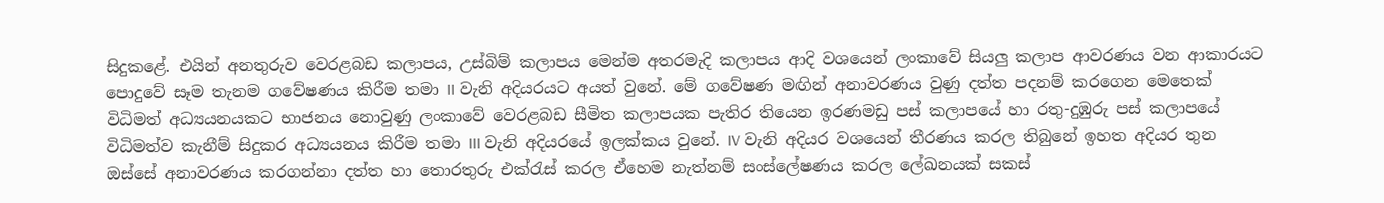සිදුකළේ. එයින් අනතුරුව වෙරළබඩ කලාපය, උස්බිම් කලාපය මෙන්ම අතරමැදි කලාපය ආදි වශයෙන් ලංකාවේ සියලු කලාප ආවරණය වන ආකාරයට පොදුවේ සෑම තැනම ගවේෂණය කිරීම තමා II වැනි අදියරයට අයත් වුනේ. මේ ගවේෂණ මඟින් අනාවරණය වුණු දත්ත පදනම් කරගෙන මෙතෙක් විධිමත් අධ්‍යයනයකට භාජනය නොවුණු ලංකාවේ වෙරළබඩ සීමිත කලාපයක පැතිර තියෙන ඉරණමඩු පස් කලාපයේ හා රතු-දුඹුරු පස් කලාපයේ විධිමත්ව කැනීම් සිදුකර අධ්‍යයනය කිරීම තමා III වැනි අදියරයේ ඉලක්කය වුනේ. IV වැනි අදියර වශයෙන් තීරණය කරල තිබුනේ ඉහත අදියර තුන ඔස්සේ අනාවරණය කරගන්නා දත්ත හා තොරතුරු එක්රැස් කරල ඒහෙම නැත්නම් සංස්ලේෂණය කරල ලේඛනයක් සකස්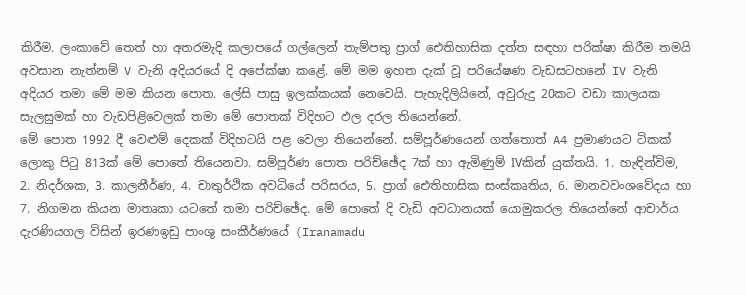කිරීම. ලංකාවේ තෙත් හා අතරමැදි කලාපයේ ගල්ලෙන් තැම්පතු ප්‍රාග් ඓතිහාසික දත්ත සඳහා පරික්ෂා කිරීම තමයි අවසාන නැත්නම් V වැනි අදියරයේ දි අපේක්ෂා කළේ. මේ මම ඉහත දැක් වූ පරියේෂණ වැඩසටහනේ IV වැනි අදියර තමා මේ මම කියන පොත. ලේසි පාසු ඉලක්කයක් නෙවෙයි. පැහැදිලියිනේ, අවුරුදු 20කට වඩා කාලයක සැලසුමක් හා වැඩපිළිවෙලක් තමා මේ පොතක් විදිහට ඵල දරල තියෙන්නේ.
මේ පොත 1992 දී වෙළුම් දෙකක් විදිහටයි පළ වෙලා තියෙන්නේ. සම්පූර්ණයෙන් ගත්තොත් A4 ප්‍රමාණයට ටිකක් ලොකු පිටු 813ක් මේ පොතේ තියෙනවා. සම්පූර්ණ පොත පරිච්ඡේද 7ක් හා ඇමිණුම් IVකින් යුක්තයි. 1. හැඳින්විම, 2. නිදර්ශක, 3. කාලනීර්ණ, 4. චාතුර්ථික අවධියේ පරිසරය, 5. ප්‍රාග් ඓතිහාසික සංස්කෘතිය, 6. මානවවංශවේදය හා 7. නිගමන කියන මාතෘකා යටතේ තමා පරිච්ඡේද. මේ පොතේ දි වැඩි අවධානයක් යොමුකරල තියෙන්නේ ආචාර්ය දැරණියගල විසින් ඉරණඉඩු පාංශු සංකීර්ණයේ (Iranamadu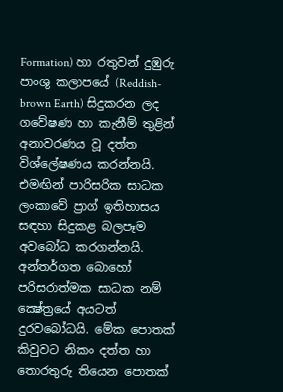Formation) හා රතුවන් දුඹුරු පාංශු කලාපයේ (Reddish-brown Earth) සිදුකරන ලද ගවේෂණ හා කැනීම් තුළින් අනාවරණය වූ දත්ත විශ්ලේෂණය කරන්නයි. එමඟින් පාරිසරික සාධක ලංකාවේ ප්‍රාග් ඉතිහාසය සඳහා සිදුකළ බලපෑම අවබෝධ කරගන්නයි. අන්තර්ගත බොහෝ පරිසරාත්මක සාධක නම් ක්‍ෂේත්‍රයේ අයටත් දුරවබෝධයි. මේක පොතක් කිවුවට නිකං දත්ත හා තොරතුරු තියෙන පොතක්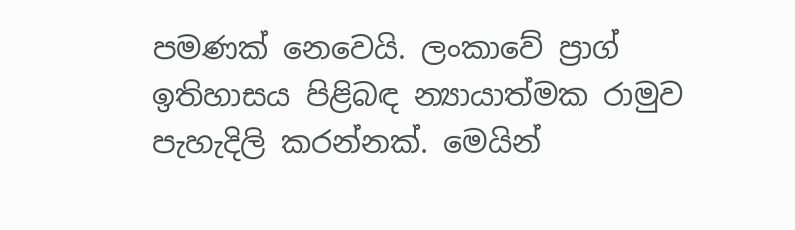පමණක් නෙවෙයි. ලංකාවේ ප්‍රාග් ඉතිහාසය පිළිබඳ න්‍යායාත්මක රාමුව පැහැදිලි කරන්නක්. මෙයින්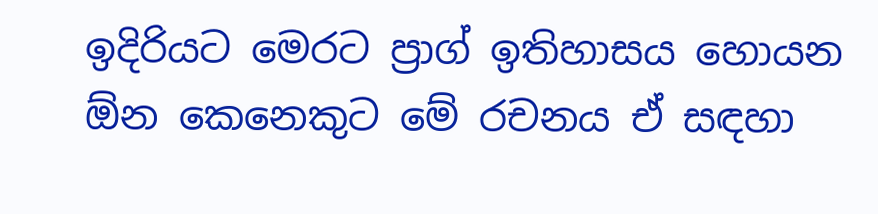ඉදිරියට මෙරට ප්‍රාග් ඉතිහාසය හොයන ඕන කෙනෙකුට මේ රචනය ඒ සඳහා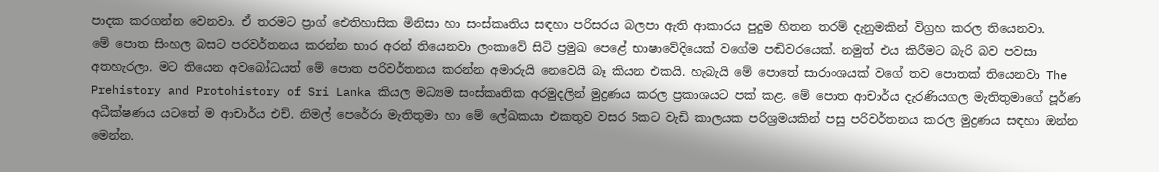පාදක කරගන්න වෙනවා. ඒ තරමට ප්‍රාග් ඓතිහාසික මිනිසා හා සංස්කෘතිය සඳහා පරිසරය බලපා ඇති ආකාරය පුදුම හිතන තරම් දැනුමකින් විග්‍රහ කරල තියෙනවා.
මේ පොත සිංහල බසට පරවර්තනය කරන්න භාර අරන් තියෙනවා ලංකාවේ සිටි ප්‍රමුඛ පෙළේ භාෂාවේදියෙක් වගේම පඬිවරයෙක්. නමුත් එය කිරීමට බැරි බව පවසා අතහැරලා. මට තියෙන අවබෝධයත් මේ පොත පරිවර්තනය කරන්න අමාරුයි නෙවෙයි බෑ කියන එකයි. හැබැයි මේ පොතේ සාරාංශයක් වගේ තව පොතක් තියෙනවා The Prehistory and Protohistory of Sri Lanka කියල මධ්‍යම සංස්කෘතික අරමුදලින් මුද්‍රණය කරල ප්‍රකාශයට පක් කළ. මේ පොත ආචාර්ය දැරණියගල මැතිතුමාගේ පූර්ණ අධීක්ෂණය යටතේ ම ආචාර්ය එච්. නිමල් පෙරේරා මැතිතුමා හා මේ ලේඛකයා එකතුව වසර 5කට වැඩි කාලයක පරිශ්‍රමයකින් පසු පරිවර්තනය කරල මුද්‍රණය සඳහා ඔන්න මෙන්න.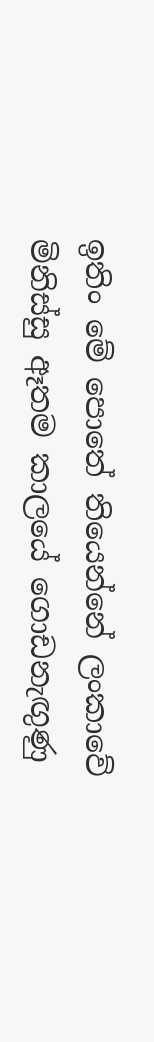ඉතිං මේ පොතේ තියෙන්නේ ලංකාවේ මිනිස්සු ඈතම කාලයේ ගොඩනැඟුණු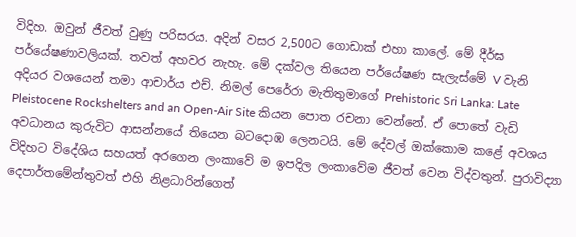විදිහ. ඔවුන් ජීවත් වුණු පරිසරය. අදින් වසර 2,500ට ගොඩාක් එහා කාලේ. මේ දීර්ඝ පර්යේෂණාවලියක්. තවත් අහවර නැහැ. මේ දක්වල තියෙන පර්යේෂණ සැලැස්මේ V වැනි අදියර වශයෙන් තමා ආචාර්ය එච්. නිමල් පෙරේරා මැතිතුමාගේ Prehistoric Sri Lanka: Late Pleistocene Rockshelters and an Open-Air Site කියන පොත රචනා වෙන්නේ. ඒ පොතේ වැඩි අවධානය කුරුවිට ආසන්නයේ තියෙන බටදොඹ ලෙනටයි. මේ දේවල් ඔක්කොම කළේ අවශය විදිහට විදේශිය සහයත් අරගෙන ලංකාවේ ම ඉපදිල ලංකාවේම ජීවත් වෙන විද්වතුන්. පුරාවිද්‍යා දෙපාර්තමේන්තුවත් එහි නිළධාරින්ගෙත්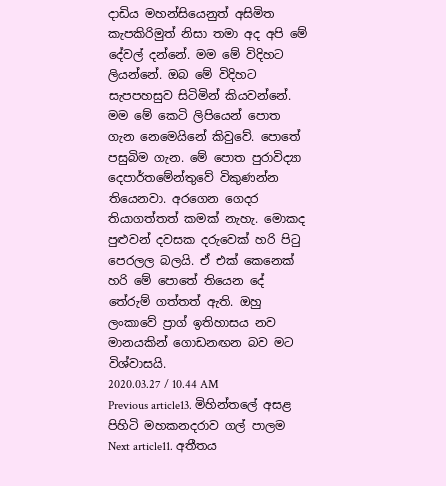දාඩිය මහන්සියෙනුත් අසිමිත කැපකිරිමුත් නිසා තමා අද අපි මේ දේවල් දන්නේ. මම මේ විදිහට ලියන්නේ. ඔබ මේ විදිහට සැපපහසුව සිටිමින් කියවන්නේ.
මම මේ කෙටි ලිපියෙන් පොත ගැන නෙමෙයිනේ කිවුවේ. පොතේ පසුබිම ගැන. මේ පොත පුරාවිද්‍යා දෙපාර්තමේන්තුවේ විකුණන්න තියෙනවා. අරගෙන ගෙදර තියාගත්තත් කමක් නැහැ. මොකද පුළුවන් දවසක දරුවෙක් හරි පිටු පෙරලල බලයි. ඒ එක් කෙනෙක් හරි මේ පොතේ තියෙන දේ තේරුම් ගත්තත් ඇති. ඔහු ලංකාවේ ප්‍රාග් ඉතිහාසය නව මානයකින් ගොඩනඟන බව මට විශ්වාසයි.
2020.03.27 / 10.44 AM
Previous article13. මිහින්තලේ අසළ පිහිටි මහකනදරාව ගල් පාලම
Next article11. අතීතය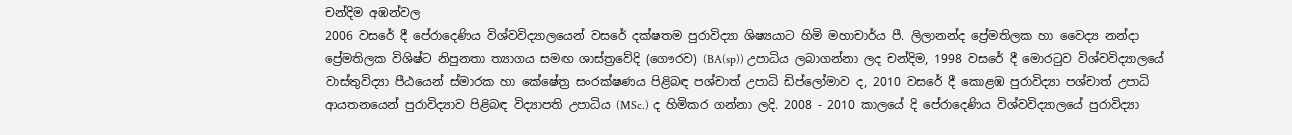චන්දිම අඹන්වල
2006 වසරේ දී පේරාදෙණිය විශ්වවිද්‍යාලයෙන් වසරේ දක්ෂතම පුරාවිද්‍යා ශිෂ්‍යයාට හිමි මහාචාර්ය පී. ලිලානන්ද ප්‍රේමතිලක හා වෛද්‍ය නන්දා ප්‍රේමතිලක විශිෂ්ට නිපුනතා ත්‍යාගය සමඟ ශාස්ත්‍රවේදි (ගෞරව) (BA(sp)) උපාධිය ලබාගන්නා ලද චන්දිම, 1998 වසරේ දී මොරටුව විශ්වවිද්‍යාල‍යේ වාස්තුවිද්‍යා පීඨයෙන් ස්මාරක හා කේෂේත්‍ර සංරක්ෂණය පිළිබඳ පශ්චාත් උපාධි ඩිප්ලෝමාව ද, 2010 වසරේ දී කොළඹ පුරාවිද්‍යා පශ්චාත් උපාධි ආයතනයෙන් පුරාවිද්‍යාව පිළිබඳ විද්‍යාපති උපාධිය (MSc.) ද හිමිකර ගන්නා ලදි. 2008 - 2010 කාලයේ දි පේරාදෙණිය විශ්වවිද්‍යාලයේ පුරාවිද්‍යා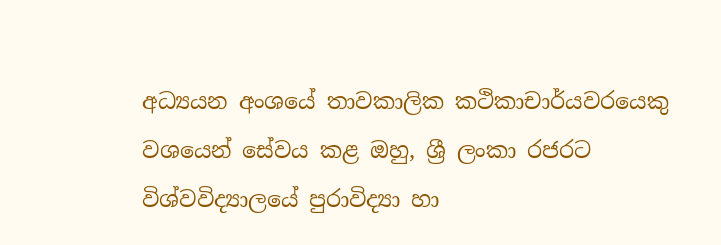අධ්‍යයන අංශයේ තාවකාලික කථිකාචාර්යවරයෙකු වශයෙන් සේවය කළ ඔහු, ශ්‍රී ලංකා රජරට විශ්වවිද්‍යාල‍යේ පුරාවිද්‍යා හා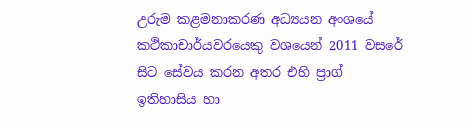උරුම කළමනාකරණ අධ්‍යයන අංශයේ කථිකාචාර්යවරයෙකු වශයෙන් 2011 වසරේ සිට සේවය කරන අතර එහි ප්‍රාග් ඉතිහාසිය හා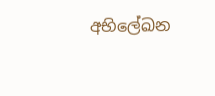අභිලේඛන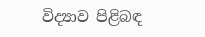විද්‍යාව පිළිබඳ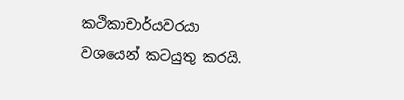කථිකාචාර්යවරයා වශයෙන් කටයුතු කරයි.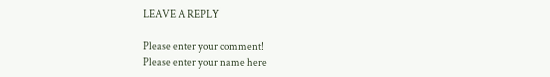LEAVE A REPLY

Please enter your comment!
Please enter your name here